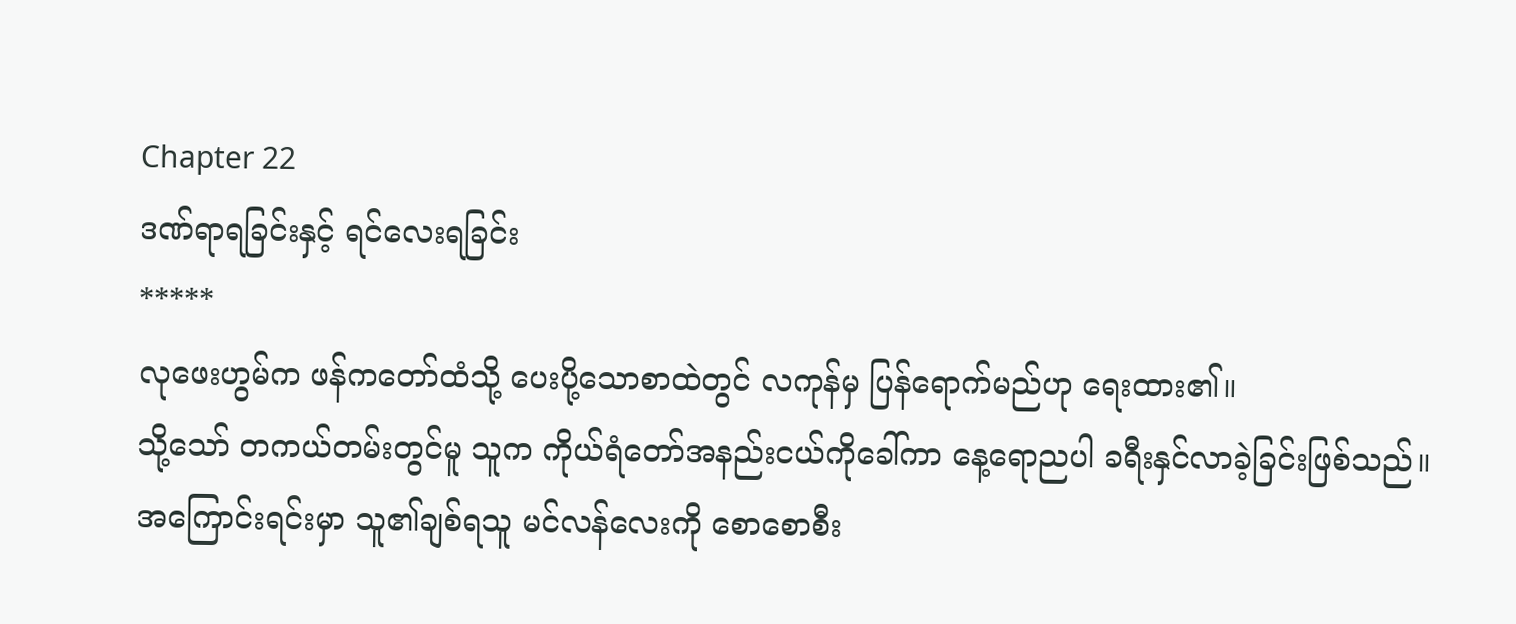Chapter 22
ဒဏ်ရာရခြင်းနှင့် ရင်လေးရခြင်း
*****
လုဖေးဟွမ်က ဖန်ကတော်ထံသို့ ပေးပို့သောစာထဲတွင် လကုန်မှ ပြန်ရောက်မည်ဟု ရေးထား၏။
သို့သော် တကယ်တမ်းတွင်မူ သူက ကိုယ်ရံတော်အနည်းငယ်ကိုခေါ်ကာ နေ့ရောညပါ ခရီးနှင်လာခဲ့ခြင်းဖြစ်သည်။
အကြောင်းရင်းမှာ သူ၏ချစ်ရသူ မင်လန်လေးကို စောစောစီး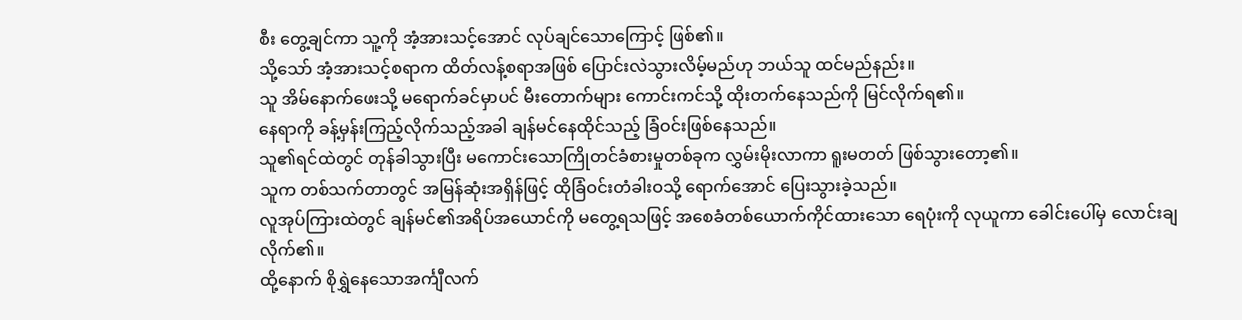စီး တွေ့ချင်ကာ သူ့ကို အံ့အားသင့်အောင် လုပ်ချင်သောကြောင့် ဖြစ်၏။
သို့သော် အံ့အားသင့်စရာက ထိတ်လန့်စရာအဖြစ် ပြောင်းလဲသွားလိမ့်မည်ဟု ဘယ်သူ ထင်မည်နည်း။
သူ အိမ်နောက်ဖေးသို့ မရောက်ခင်မှာပင် မီးတောက်များ ကောင်းကင်သို့ ထိုးတက်နေသည်ကို မြင်လိုက်ရ၏။
နေရာကို ခန့်မှန်းကြည့်လိုက်သည့်အခါ ချန်မင်နေထိုင်သည့် ခြံဝင်းဖြစ်နေသည်။
သူ၏ရင်ထဲတွင် တုန်ခါသွားပြီး မကောင်းသောကြိုတင်ခံစားမှုတစ်ခုက လွှမ်းမိုးလာကာ ရူးမတတ် ဖြစ်သွားတော့၏။
သူက တစ်သက်တာတွင် အမြန်ဆုံးအရှိန်ဖြင့် ထိုခြံဝင်းတံခါးဝသို့ ရောက်အောင် ပြေးသွားခဲ့သည်။
လူအုပ်ကြားထဲတွင် ချန်မင်၏အရိပ်အယောင်ကို မတွေ့ရသဖြင့် အစေခံတစ်ယောက်ကိုင်ထားသော ရေပုံးကို လုယူကာ ခေါင်းပေါ်မှ လောင်းချလိုက်၏။
ထို့နောက် စိုရွှဲနေသောအင်္ကျီလက်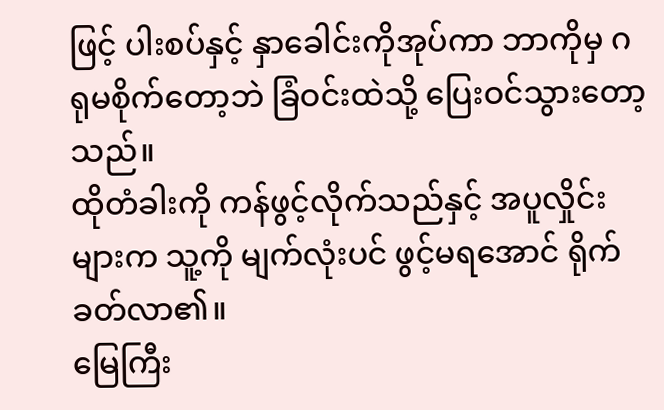ဖြင့် ပါးစပ်နှင့် နှာခေါင်းကိုအုပ်ကာ ဘာကိုမှ ဂရုမစိုက်တော့ဘဲ ခြံဝင်းထဲသို့ ပြေးဝင်သွားတော့သည်။
ထိုတံခါးကို ကန်ဖွင့်လိုက်သည်နှင့် အပူလှိုင်းများက သူ့ကို မျက်လုံးပင် ဖွင့်မရအောင် ရိုက်ခတ်လာ၏။
မြေကြီး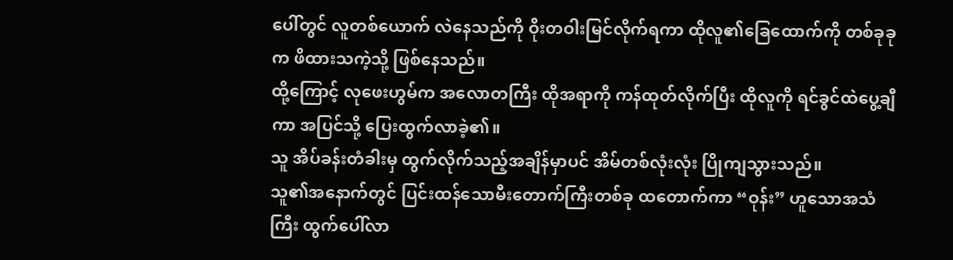ပေါ်တွင် လူတစ်ယောက် လဲနေသည်ကို ဝိုးတဝါးမြင်လိုက်ရကာ ထိုလူ၏ခြေထောက်ကို တစ်ခုခုက ဖိထားသကဲ့သို့ ဖြစ်နေသည်။
ထို့ကြောင့် လုဖေးဟွမ်က အလောတကြီး ထိုအရာကို ကန်ထုတ်လိုက်ပြီး ထိုလူကို ရင်ခွင်ထဲပွေ့ချီကာ အပြင်သို့ ပြေးထွက်လာခဲ့၏။
သူ အိပ်ခန်းတံခါးမှ ထွက်လိုက်သည့်အချိန်မှာပင် အိမ်တစ်လုံးလုံး ပြိုကျသွားသည်။
သူ၏အနောက်တွင် ပြင်းထန်သောမီးတောက်ကြီးတစ်ခု ထတောက်ကာ “ဝုန်း” ဟူသောအသံကြီး ထွက်ပေါ်လာ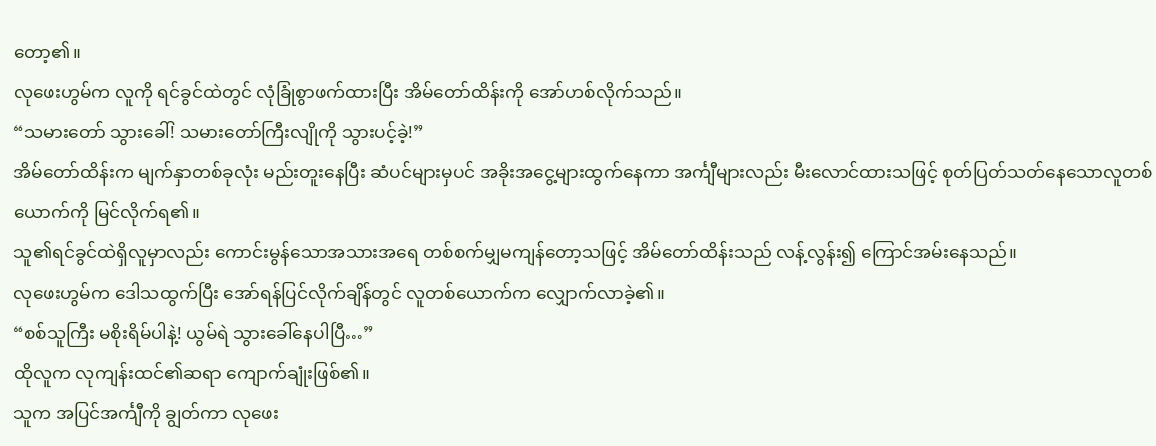တော့၏။
လုဖေးဟွမ်က လူကို ရင်ခွင်ထဲတွင် လုံခြုံစွာဖက်ထားပြီး အိမ်တော်ထိန်းကို အော်ဟစ်လိုက်သည်။
“သမားတော် သွားခေါ်! သမားတော်ကြီးလျိုကို သွားပင့်ခဲ့!”
အိမ်တော်ထိန်းက မျက်နှာတစ်ခုလုံး မည်းတူးနေပြီး ဆံပင်များမှပင် အခိုးအငွေ့များထွက်နေကာ အင်္ကျီများလည်း မီးလောင်ထားသဖြင့် စုတ်ပြတ်သတ်နေသောလူတစ်ယောက်ကို မြင်လိုက်ရ၏။
သူ၏ရင်ခွင်ထဲရှိလူမှာလည်း ကောင်းမွန်သောအသားအရေ တစ်စက်မျှမကျန်တော့သဖြင့် အိမ်တော်ထိန်းသည် လန့်လွန်း၍ ကြောင်အမ်းနေသည်။
လုဖေးဟွမ်က ဒေါသထွက်ပြီး အော်ရန်ပြင်လိုက်ချိန်တွင် လူတစ်ယောက်က လျှောက်လာခဲ့၏။
“စစ်သူကြီး မစိုးရိမ်ပါနဲ့! ယွမ်ရဲ သွားခေါ်နေပါပြီ…”
ထိုလူက လုကျန်းထင်၏ဆရာ ကျောက်ချုံးဖြစ်၏။
သူက အပြင်အင်္ကျီကို ချွတ်ကာ လုဖေး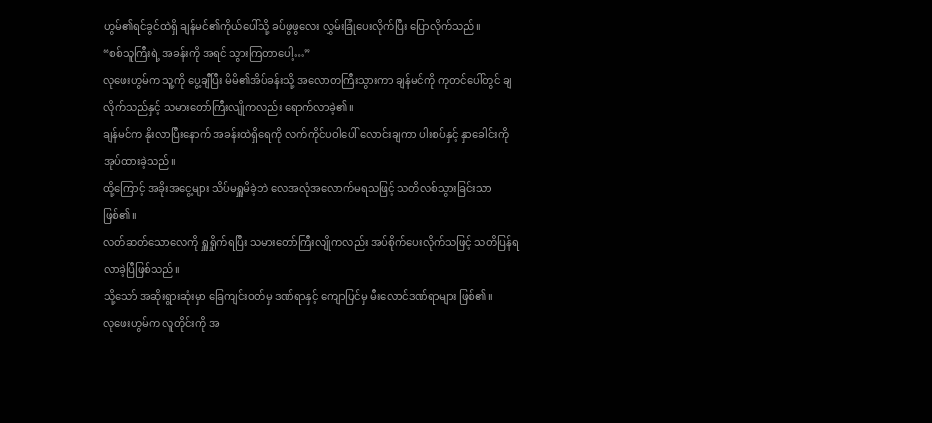ဟွမ်၏ရင်ခွင်ထဲရှိ ချန်မင်၏ကိုယ်ပေါ်သို့ ခပ်ဖွဖွလေး လွှမ်းခြုံပေးလိုက်ပြီး ပြောလိုက်သည်။
“စစ်သူကြီးရဲ့ အခန်းကို အရင် သွားကြတာပေါ့…”
လုဖေးဟွမ်က သူ့ကို ပွေ့ချီပြီး မိမိ၏အိပ်ခန်းသို့ အလောတကြီးသွားကာ ချန်မင်ကို ကုတင်ပေါ်တွင် ချလိုက်သည်နှင့် သမားတော်ကြီးလျိုကလည်း ရောက်လာခဲ့၏။
ချန်မင်က နိုးလာပြီးနောက် အခန်းထဲရှိရေကို လက်ကိုင်ပဝါပေါ် လောင်းချကာ ပါးစပ်နှင့် နှာခေါင်းကို အုပ်ထားခဲ့သည်။
ထို့ကြောင့် အခိုးအငွေ့များ သိပ်မရှူမိခဲ့ဘဲ လေအလုံအလောက်မရသဖြင့် သတိလစ်သွားခြင်းသာ ဖြစ်၏။
လတ်ဆတ်သောလေကို ရှူရှိုက်ရပြီး သမားတော်ကြီးလျိုကလည်း အပ်စိုက်ပေးလိုက်သဖြင့် သတိပြန်ရလာခဲ့ပြီဖြစ်သည်။
သို့သော် အဆိုးရွားဆုံးမှာ ခြေကျင်းဝတ်မှ ဒဏ်ရာနှင့် ကျောပြင်မှ မီးလောင်ဒဏ်ရာများ ဖြစ်၏။
လုဖေးဟွမ်က လူတိုင်းကို အ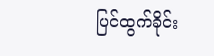ပြင်ထွက်ခိုင်း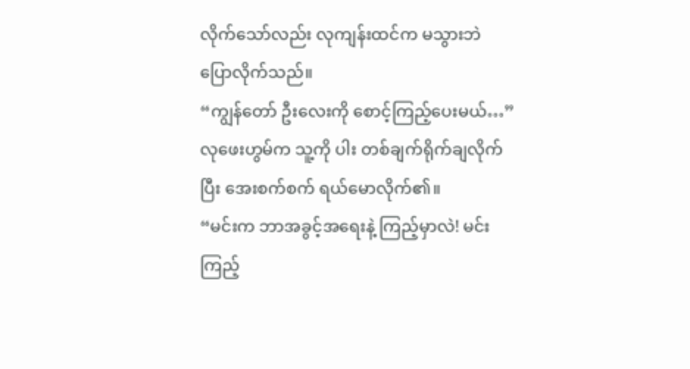လိုက်သော်လည်း လုကျန်းထင်က မသွားဘဲ ပြောလိုက်သည်။
“ကျွန်တော် ဦးလေးကို စောင့်ကြည့်ပေးမယ်…”
လုဖေးဟွမ်က သူ့ကို ပါး တစ်ချက်ရိုက်ချလိုက်ပြီး အေးစက်စက် ရယ်မောလိုက်၏။
“မင်းက ဘာအခွင့်အရေးနဲ့ ကြည့်မှာလဲ! မင်း ကြည့်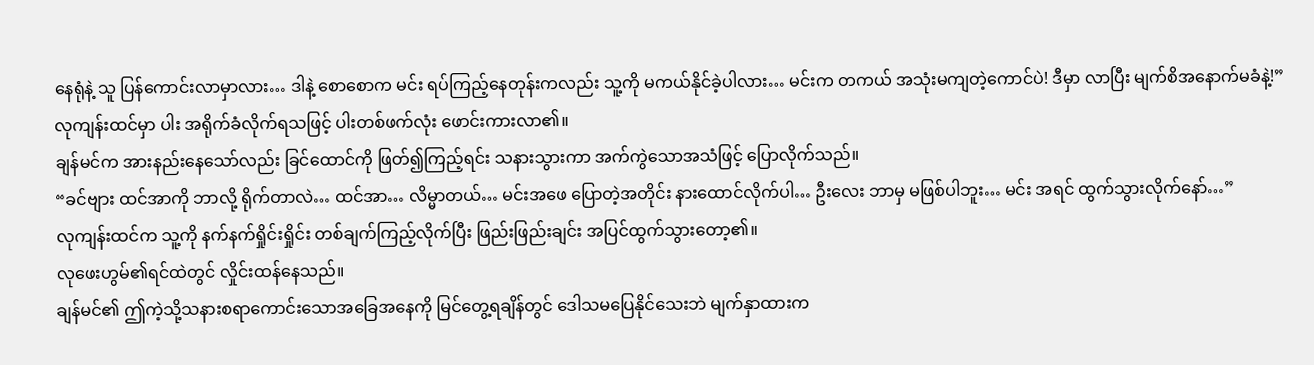နေရုံနဲ့ သူ ပြန်ကောင်းလာမှာလား… ဒါနဲ့ စောစောက မင်း ရပ်ကြည့်နေတုန်းကလည်း သူ့ကို မကယ်နိုင်ခဲ့ပါလား… မင်းက တကယ် အသုံးမကျတဲ့ကောင်ပဲ! ဒီမှာ လာပြီး မျက်စိအနောက်မခံနဲ့!”
လုကျန်းထင်မှာ ပါး အရိုက်ခံလိုက်ရသဖြင့် ပါးတစ်ဖက်လုံး ဖောင်းကားလာ၏။
ချန်မင်က အားနည်းနေသော်လည်း ခြင်ထောင်ကို ဖြတ်၍ကြည့်ရင်း သနားသွားကာ အက်ကွဲသောအသံဖြင့် ပြောလိုက်သည်။
“ခင်ဗျား ထင်အာကို ဘာလို့ ရိုက်တာလဲ… ထင်အာ… လိမ္မာတယ်… မင်းအဖေ ပြောတဲ့အတိုင်း နားထောင်လိုက်ပါ… ဦးလေး ဘာမှ မဖြစ်ပါဘူး… မင်း အရင် ထွက်သွားလိုက်နော်…”
လုကျန်းထင်က သူ့ကို နက်နက်ရှိုင်းရှိုင်း တစ်ချက်ကြည့်လိုက်ပြီး ဖြည်းဖြည်းချင်း အပြင်ထွက်သွားတော့၏။
လုဖေးဟွမ်၏ရင်ထဲတွင် လှိုင်းထန်နေသည်။
ချန်မင်၏ ဤကဲ့သို့သနားစရာကောင်းသောအခြေအနေကို မြင်တွေ့ရချိန်တွင် ဒေါသမပြေနိုင်သေးဘဲ မျက်နှာထားက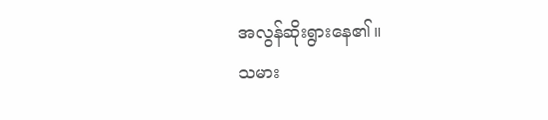အလွန်ဆိုးရွားနေ၏။
သမား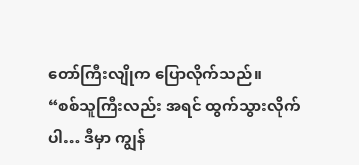တော်ကြီးလျိုက ပြောလိုက်သည်။
“စစ်သူကြီးလည်း အရင် ထွက်သွားလိုက်ပါ… ဒီမှာ ကျွန်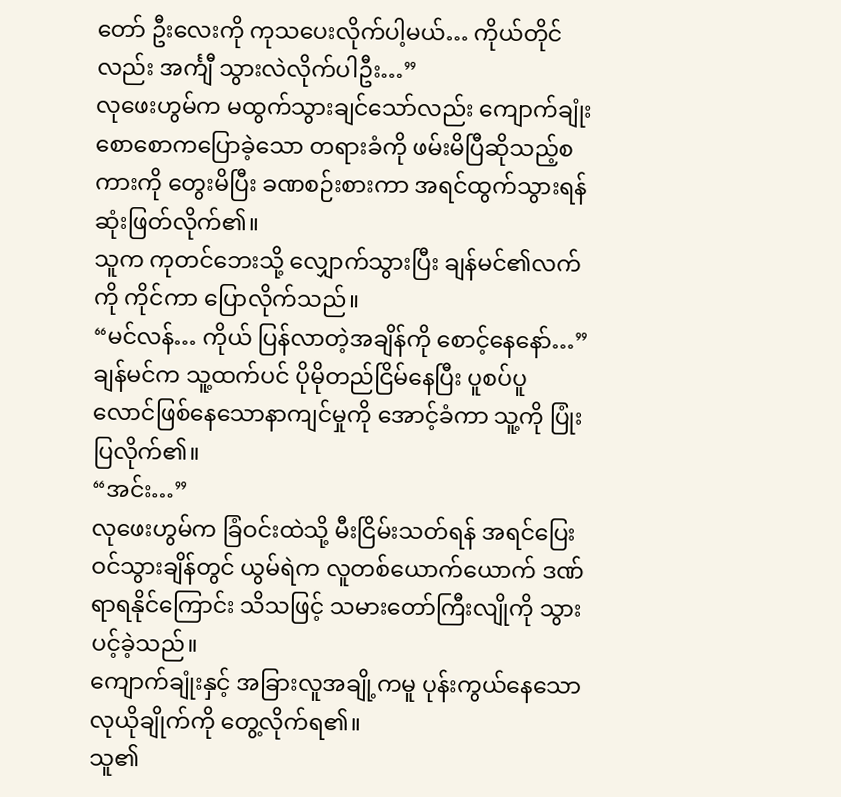တော် ဦးလေးကို ကုသပေးလိုက်ပါ့မယ်… ကိုယ်တိုင်လည်း အင်္ကျီ သွားလဲလိုက်ပါဦး…”
လုဖေးဟွမ်က မထွက်သွားချင်သော်လည်း ကျောက်ချုံးစောစောကပြောခဲ့သော တရားခံကို ဖမ်းမိပြီဆိုသည့်စကားကို တွေးမိပြီး ခဏစဉ်းစားကာ အရင်ထွက်သွားရန် ဆုံးဖြတ်လိုက်၏။
သူက ကုတင်ဘေးသို့ လျှောက်သွားပြီး ချန်မင်၏လက်ကို ကိုင်ကာ ပြောလိုက်သည်။
“မင်လန်… ကိုယ် ပြန်လာတဲ့အချိန်ကို စောင့်နေနော်…”
ချန်မင်က သူ့ထက်ပင် ပိုမိုတည်ငြိမ်နေပြီး ပူစပ်ပူလောင်ဖြစ်နေသောနာကျင်မှုကို အောင့်ခံကာ သူ့ကို ပြုံးပြလိုက်၏။
“အင်း…”
လုဖေးဟွမ်က ခြံဝင်းထဲသို့ မီးငြိမ်းသတ်ရန် အရင်ပြေးဝင်သွားချိန်တွင် ယွမ်ရဲက လူတစ်ယောက်ယောက် ဒဏ်ရာရနိုင်ကြောင်း သိသဖြင့် သမားတော်ကြီးလျိုကို သွားပင့်ခဲ့သည်။
ကျောက်ချုံးနှင့် အခြားလူအချို့ကမူ ပုန်းကွယ်နေသော လုယိုချိုက်ကို တွေ့လိုက်ရ၏။
သူ၏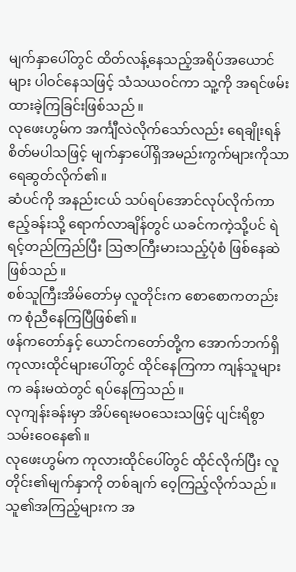မျက်နှာပေါ်တွင် ထိတ်လန့်နေသည့်အရိပ်အယောင်များ ပါဝင်နေသဖြင့် သံသယဝင်ကာ သူ့ကို အရင်ဖမ်းထားခဲ့ကြခြင်းဖြစ်သည်။
လုဖေးဟွမ်က အင်္ကျီလဲလိုက်သော်လည်း ရေချိုးရန် စိတ်မပါသဖြင့် မျက်နှာပေါ်ရှိအမည်းကွက်များကိုသာ ရေဆွတ်လိုက်၏။
ဆံပင်ကို အနည်းငယ် သပ်ရပ်အောင်လုပ်လိုက်ကာ ဧည့်ခန်းသို့ ရောက်လာချိန်တွင် ယခင်ကကဲ့သို့ပင် ရဲရင့်တည်ကြည်ပြီး ဩဇာကြီးမားသည့်ပုံစံ ဖြစ်နေဆဲဖြစ်သည်။
စစ်သူကြီးအိမ်တော်မှ လူတိုင်းက စောစောကတည်းက စုံညီနေကြပြီဖြစ်၏။
ဖန်ကတော်နှင့် ယောင်ကတော်တို့က အောက်ဘက်ရှိကုလားထိုင်များပေါ်တွင် ထိုင်နေကြကာ ကျန်သူများက ခန်းမထဲတွင် ရပ်နေကြသည်။
လုကျန်းခန်းမှာ အိပ်ရေးမဝသေးသဖြင့် ပျင်းရိစွာ သမ်းဝေနေ၏။
လုဖေးဟွမ်က ကုလားထိုင်ပေါ်တွင် ထိုင်လိုက်ပြီး လူတိုင်း၏မျက်နှာကို တစ်ချက် ဝေ့ကြည့်လိုက်သည်။
သူ၏အကြည့်များက အ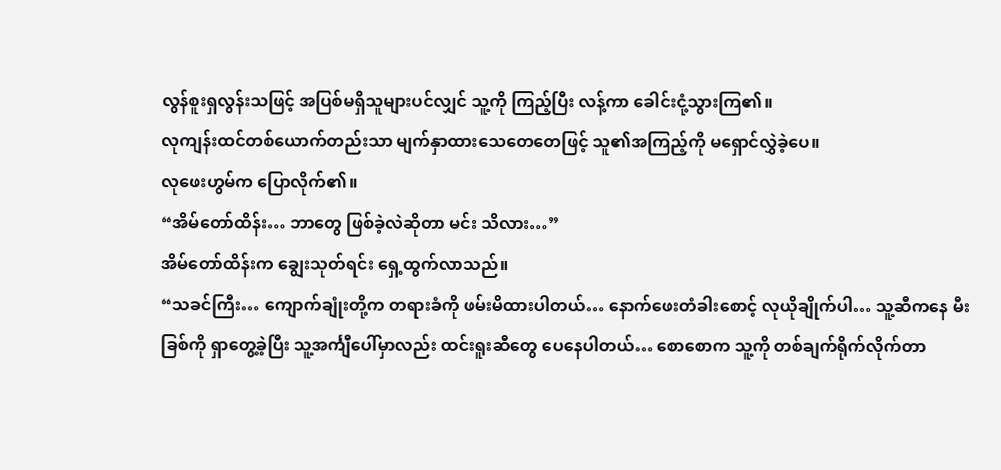လွန်စူးရှလွန်းသဖြင့် အပြစ်မရှိသူများပင်လျှင် သူ့ကို ကြည့်ပြီး လန့်ကာ ခေါင်းငုံ့သွားကြ၏။
လုကျန်းထင်တစ်ယောက်တည်းသာ မျက်နှာထားသေတေတေဖြင့် သူ၏အကြည့်ကို မရှောင်လွှဲခဲ့ပေ။
လုဖေးဟွမ်က ပြောလိုက်၏။
“အိမ်တော်ထိန်း… ဘာတွေ ဖြစ်ခဲ့လဲဆိုတာ မင်း သိလား…”
အိမ်တော်ထိန်းက ချွေးသုတ်ရင်း ရှေ့ထွက်လာသည်။
“သခင်ကြီး… ကျောက်ချုံးတို့က တရားခံကို ဖမ်းမိထားပါတယ်… နောက်ဖေးတံခါးစောင့် လုယိုချိုက်ပါ… သူ့ဆီကနေ မီးခြစ်ကို ရှာတွေ့ခဲ့ပြီး သူ့အင်္ကျီပေါ်မှာလည်း ထင်းရူးဆီတွေ ပေနေပါတယ်… စောစောက သူ့ကို တစ်ချက်ရိုက်လိုက်တာ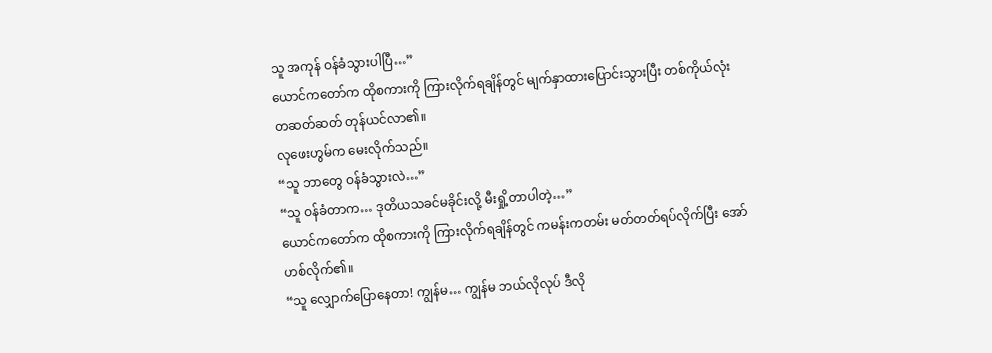သူ အကုန် ဝန်ခံသွားပါပြီ…”
ယောင်ကတော်က ထိုစကားကို ကြားလိုက်ရချိန်တွင် မျက်နှာထားပြောင်းသွားပြီး တစ်ကိုယ်လုံး တဆတ်ဆတ် တုန်ယင်လာ၏။
လုဖေးဟွမ်က မေးလိုက်သည်။
“သူ ဘာတွေ ဝန်ခံသွားလဲ…”
“သူ ဝန်ခံတာက… ဒုတိယသခင်မခိုင်းလို့ မီးရှို့တာပါတဲ့…”
ယောင်ကတော်က ထိုစကားကို ကြားလိုက်ရချိန်တွင် ကမန်းကတမ်း မတ်တတ်ရပ်လိုက်ပြီး အော်ဟစ်လိုက်၏။
“သူ လျှောက်ပြောနေတာ! ကျွန်မ… ကျွန်မ ဘယ်လိုလုပ် ဒီလို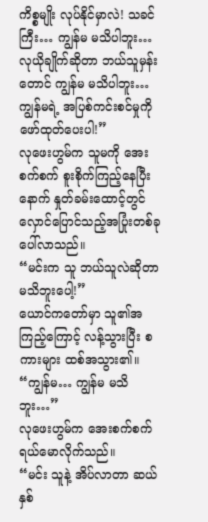ကိစ္စမျိုး လုပ်နိုင်မှာလဲ! သခင်ကြီး… ကျွန်မ မသိပါဘူး… လုယိုချိုက်ဆိုတာ ဘယ်သူမှန်းတောင် ကျွန်မ မသိပါဘူး… ကျွန်မရဲ့ အပြစ်ကင်းစင်မှုကို ဖော်ထုတ်ပေးပါ!”
လုဖေးဟွမ်က သူမကို အေးစက်စက် စူးစိုက်ကြည့်နေပြီးနောက် နှုတ်ခမ်းထောင့်တွင် လှောင်ပြောင်သည့်အပြုံးတစ်ခု ပေါ်လာသည်။
“မင်းက သူ ဘယ်သူလဲဆိုတာ မသိဘူးပေါ့!”
ယောင်ကတော်မှာ သူ၏အကြည့်ကြောင့် လန့်သွားပြီး စကားများ ထစ်အသွား၏။
“ကျွန်မ… ကျွန်မ မသိဘူး…”
လုဖေးဟွမ်က အေးစက်စက် ရယ်မောလိုက်သည်။
“မင်း သူနဲ့ အိပ်လာတာ ဆယ်နှစ်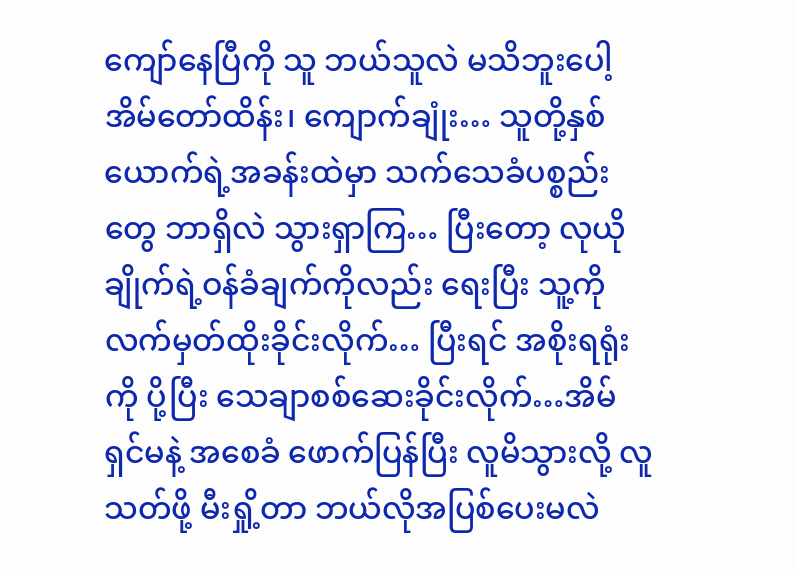ကျော်နေပြီကို သူ ဘယ်သူလဲ မသိဘူးပေါ့ အိမ်တော်ထိန်း၊ ကျောက်ချုံး… သူတို့နှစ်ယောက်ရဲ့အခန်းထဲမှာ သက်သေခံပစ္စည်းတွေ ဘာရှိလဲ သွားရှာကြ… ပြီးတော့ လုယိုချိုက်ရဲ့ဝန်ခံချက်ကိုလည်း ရေးပြီး သူ့ကို လက်မှတ်ထိုးခိုင်းလိုက်… ပြီးရင် အစိုးရရုံးကို ပို့ပြီး သေချာစစ်ဆေးခိုင်းလိုက်…အိမ်ရှင်မနဲ့ အစေခံ ဖောက်ပြန်ပြီး လူမိသွားလို့ လူသတ်ဖို့ မီးရှို့တာ ဘယ်လိုအပြစ်ပေးမလဲ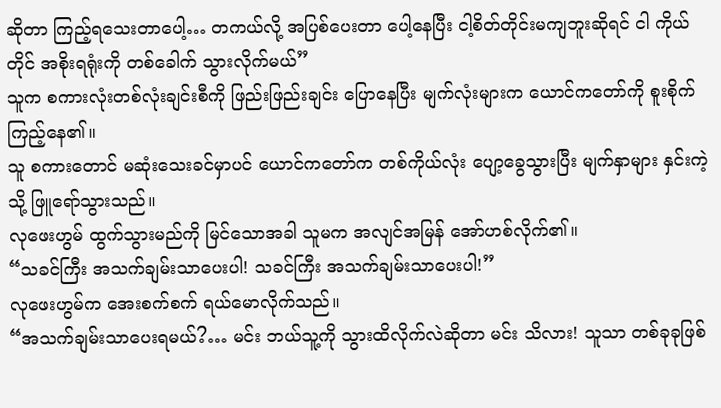ဆိုတာ ကြည့်ရသေးတာပေါ့… တကယ်လို့ အပြစ်ပေးတာ ပေါ့နေပြီး ငါ့စိတ်တိုင်းမကျဘူးဆိုရင် ငါ ကိုယ်တိုင် အစိုးရရုံးကို တစ်ခေါက် သွားလိုက်မယ်”
သူက စကားလုံးတစ်လုံးချင်းစီကို ဖြည်းဖြည်းချင်း ပြောနေပြီး မျက်လုံးများက ယောင်ကတော်ကို စူးစိုက်ကြည့်နေ၏။
သူ စကားတောင် မဆုံးသေးခင်မှာပင် ယောင်ကတော်က တစ်ကိုယ်လုံး ပျော့ခွေသွားပြီး မျက်နှာများ နှင်းကဲ့သို့ ဖြူရော်သွားသည်။
လုဖေးဟွမ် ထွက်သွားမည်ကို မြင်သောအခါ သူမက အလျင်အမြန် အော်ဟစ်လိုက်၏။
“သခင်ကြီး အသက်ချမ်းသာပေးပါ! သခင်ကြီး အသက်ချမ်းသာပေးပါ!”
လုဖေးဟွမ်က အေးစက်စက် ရယ်မောလိုက်သည်။
“အသက်ချမ်းသာပေးရမယ်?… မင်း ဘယ်သူ့ကို သွားထိလိုက်လဲဆိုတာ မင်း သိလား! သူသာ တစ်ခုခုဖြစ်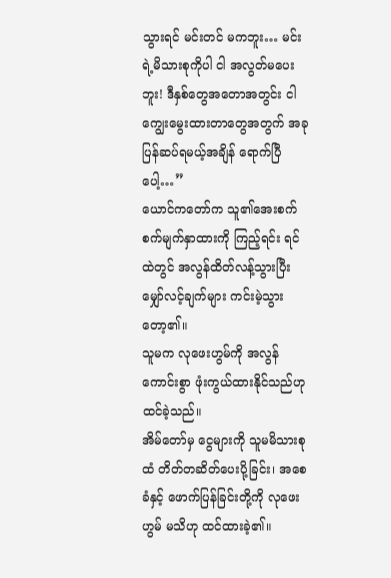သွားရင် မင်းတင် မကဘူး… မင်းရဲ့မိသားစုကိုပါ ငါ အလွတ်မပေးဘူး! ဒီနှစ်တွေအတောအတွင်း ငါ ကျွေးမွေးထားတာတွေအတွက် အခု ပြန်ဆပ်ရမယ့်အချိန် ရောက်ပြီပေါ့…”
ယောင်ကတော်က သူ၏အေးစက်စက်မျက်နှာထားကို ကြည့်ရင်း ရင်ထဲတွင် အလွန်ထိတ်လန့်သွားပြီး မျှော်လင့်ချက်များ ကင်းမဲ့သွားတော့၏။
သူမက လုဖေးဟွမ်ကို အလွန်ကောင်းစွာ ဖုံးကွယ်ထားနိုင်သည်ဟု ထင်ခဲ့သည်။
အိမ်တော်မှ ငွေများကို သူမမိသားစုထံ တိတ်တဆိတ်ပေးပို့ခြင်း၊ အစေခံနှင့် ဖောက်ပြန်ခြင်းတို့ကို လုဖေးဟွမ် မသိဟု ထင်ထားခဲ့၏။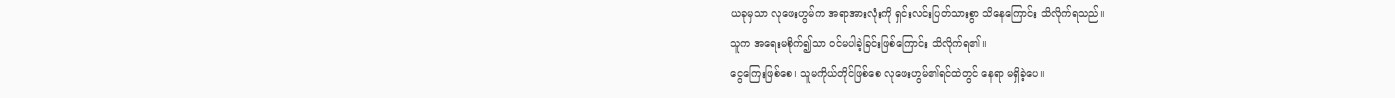ယခုမှသာ လုဖေးဟွမ်က အရာအားလုံးကို ရှင်းလင်းပြတ်သားစွာ သိနေကြောင်း သိလိုက်ရသည်။
သူက အရေးမစိုက်၍သာ ဝင်မပါခဲ့ခြင်းဖြစ်ကြောင်း သိလိုက်ရ၏။
ငွေကြေးဖြစ်စေ၊ သူမကိုယ်တိုင်ဖြစ်စေ လုဖေးဟွမ်၏ရင်ထဲတွင် နေရာ မရှိခဲ့ပေ။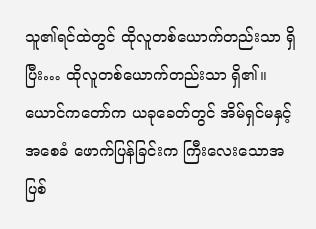သူ၏ရင်ထဲတွင် ထိုလူတစ်ယောက်တည်းသာ ရှိပြီး… ထိုလူတစ်ယောက်တည်းသာ ရှိ၏။
ယောင်ကတော်က ယခုခေတ်တွင် အိမ်ရှင်မနှင့် အစေခံ ဖောက်ပြန်ခြင်းက ကြီးလေးသောအပြစ်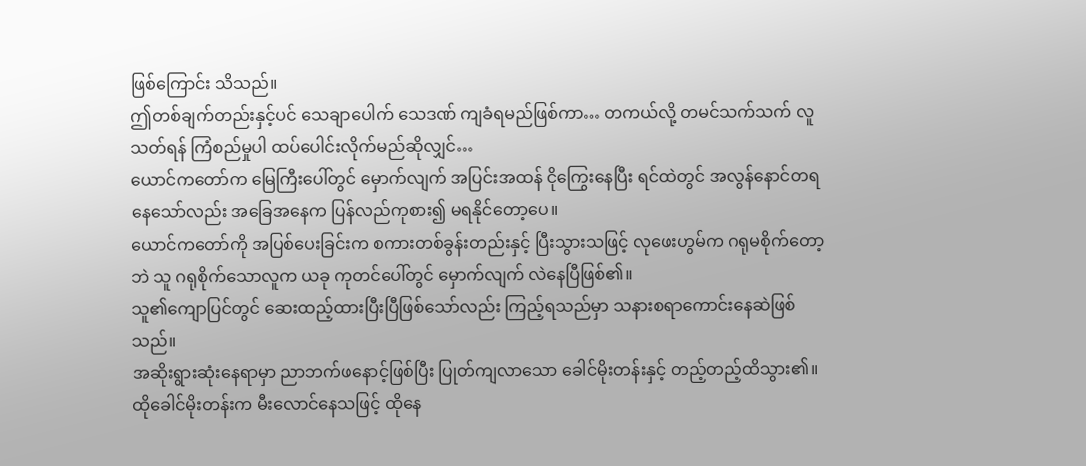ဖြစ်ကြောင်း သိသည်။
ဤတစ်ချက်တည်းနှင့်ပင် သေချာပေါက် သေဒဏ် ကျခံရမည်ဖြစ်ကာ… တကယ်လို့ တမင်သက်သက် လူသတ်ရန် ကြံစည်မှုပါ ထပ်ပေါင်းလိုက်မည်ဆိုလျှင်…
ယောင်ကတော်က မြေကြီးပေါ်တွင် မှောက်လျက် အပြင်းအထန် ငိုကြွေးနေပြီး ရင်ထဲတွင် အလွန်နောင်တရနေသော်လည်း အခြေအနေက ပြန်လည်ကုစား၍ မရနိုင်တော့ပေ။
ယောင်ကတော်ကို အပြစ်ပေးခြင်းက စကားတစ်ခွန်းတည်းနှင့် ပြီးသွားသဖြင့် လုဖေးဟွမ်က ဂရုမစိုက်တော့ဘဲ သူ ဂရုစိုက်သောလူက ယခု ကုတင်ပေါ်တွင် မှောက်လျက် လဲနေပြီဖြစ်၏။
သူ၏ကျောပြင်တွင် ဆေးထည့်ထားပြီးပြီဖြစ်သော်လည်း ကြည့်ရသည်မှာ သနားစရာကောင်းနေဆဲဖြစ်သည်။
အဆိုးရွားဆုံးနေရာမှာ ညာဘက်ဖနောင့်ဖြစ်ပြီး ပြုတ်ကျလာသော ခေါင်မိုးတန်းနှင့် တည့်တည့်ထိသွား၏။
ထိုခေါင်မိုးတန်းက မီးလောင်နေသဖြင့် ထိုနေ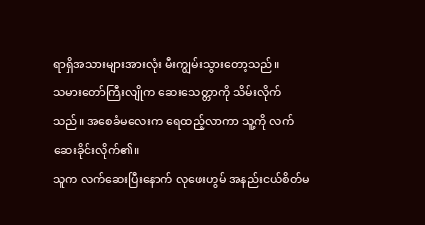ရာရှိအသားများအားလုံး မီးကျွမ်းသွားတော့သည်။
သမားတော်ကြီးလျိုက ဆေးသေတ္တာကို သိမ်းလိုက်သည်။ အစေခံမလေးက ရေထည့်လာကာ သူ့ကို လက်ဆေးခိုင်းလိုက်၏။
သူက လက်ဆေးပြီးနောက် လုဖေးဟွမ် အနည်းငယ်စိတ်မ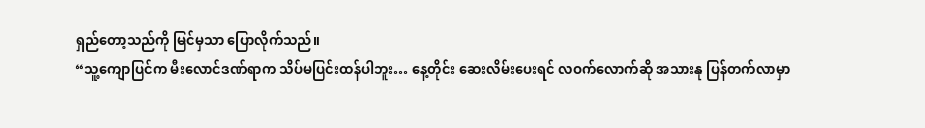ရှည်တော့သည်ကို မြင်မှသာ ပြောလိုက်သည်။
“သူ့ကျောပြင်က မီးလောင်ဒဏ်ရာက သိပ်မပြင်းထန်ပါဘူး… နေ့တိုင်း ဆေးလိမ်းပေးရင် လဝက်လောက်ဆို အသားနု ပြန်တက်လာမှာ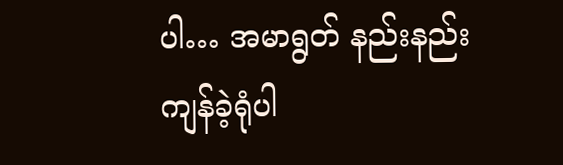ပါ… အမာရွတ် နည်းနည်း ကျန်ခဲ့ရုံပါ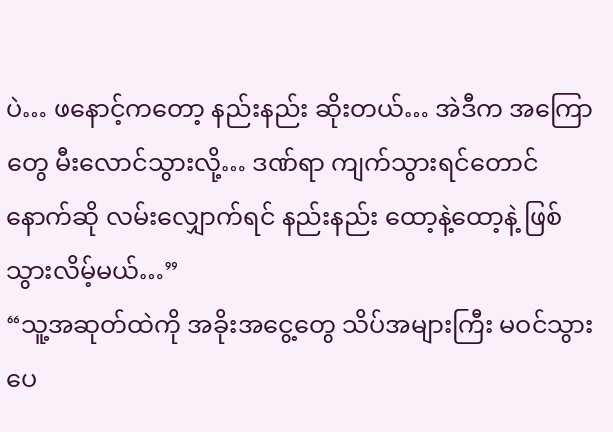ပဲ… ဖနောင့်ကတော့ နည်းနည်း ဆိုးတယ်… အဲဒီက အကြောတွေ မီးလောင်သွားလို့… ဒဏ်ရာ ကျက်သွားရင်တောင် နောက်ဆို လမ်းလျှောက်ရင် နည်းနည်း ထော့နဲ့ထော့နဲ့ ဖြစ်သွားလိမ့်မယ်…”
“သူ့အဆုတ်ထဲကို အခိုးအငွေ့တွေ သိပ်အများကြီး မဝင်သွားပေ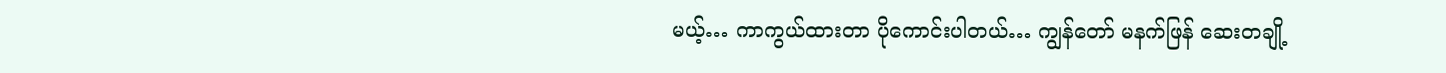မယ့်… ကာကွယ်ထားတာ ပိုကောင်းပါတယ်… ကျွန်တော် မနက်ဖြန် ဆေးတချို့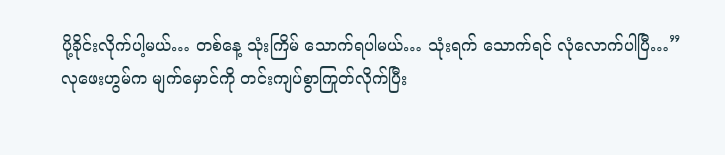ပို့ခိုင်းလိုက်ပါ့မယ်… တစ်နေ့ သုံးကြိမ် သောက်ရပါမယ်… သုံးရက် သောက်ရင် လုံလောက်ပါပြီ…”
လုဖေးဟွမ်က မျက်မှောင်ကို တင်းကျပ်စွာကြုတ်လိုက်ပြီး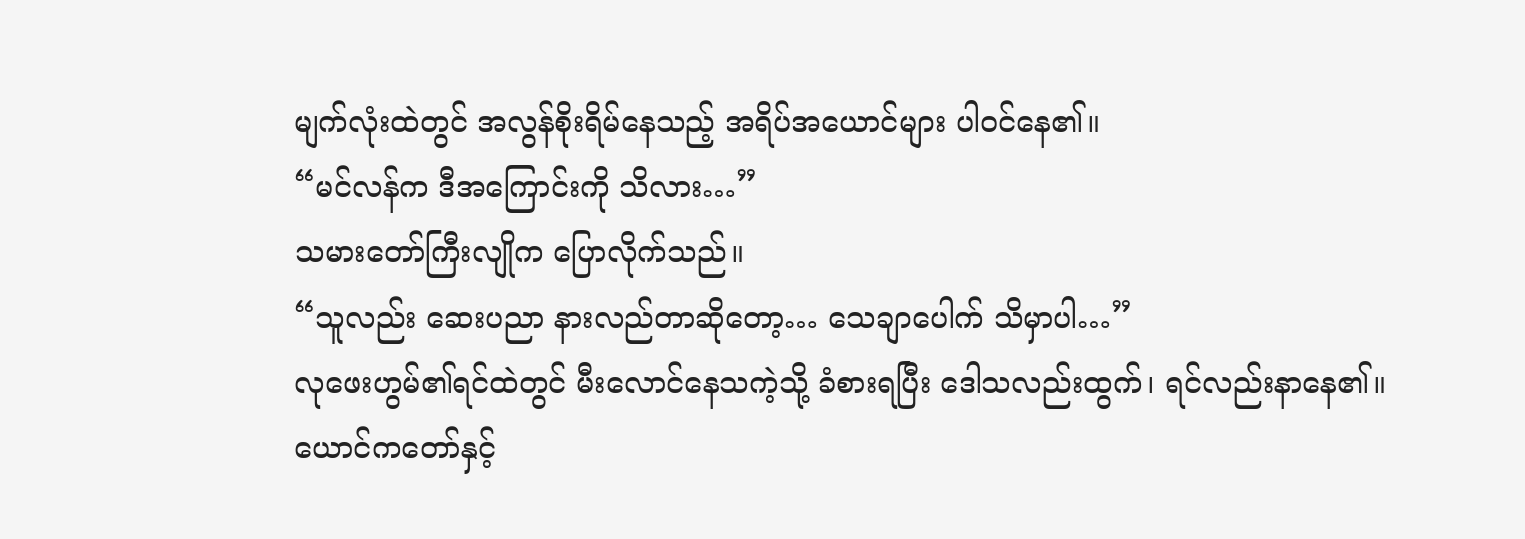မျက်လုံးထဲတွင် အလွန်စိုးရိမ်နေသည့် အရိပ်အယောင်များ ပါဝင်နေ၏။
“မင်လန်က ဒီအကြောင်းကို သိလား…”
သမားတော်ကြီးလျိုက ပြောလိုက်သည်။
“သူလည်း ဆေးပညာ နားလည်တာဆိုတော့… သေချာပေါက် သိမှာပါ…”
လုဖေးဟွမ်၏ရင်ထဲတွင် မီးလောင်နေသကဲ့သို့ ခံစားရပြီး ဒေါသလည်းထွက်၊ ရင်လည်းနာနေ၏။
ယောင်ကတော်နှင့်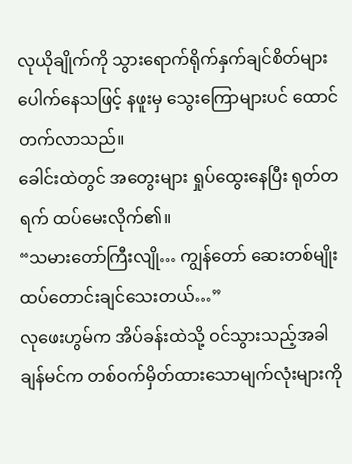လုယိုချိုက်ကို သွားရောက်ရိုက်နှက်ချင်စိတ်များ ပေါက်နေသဖြင့် နဖူးမှ သွေးကြောများပင် ထောင်တက်လာသည်။
ခေါင်းထဲတွင် အတွေးများ ရှုပ်ထွေးနေပြီး ရုတ်တရက် ထပ်မေးလိုက်၏။
“သမားတော်ကြီးလျို… ကျွန်တော် ဆေးတစ်မျိုး ထပ်တောင်းချင်သေးတယ်…”
လုဖေးဟွမ်က အိပ်ခန်းထဲသို့ ဝင်သွားသည့်အခါ ချန်မင်က တစ်ဝက်မှိတ်ထားသောမျက်လုံးများကို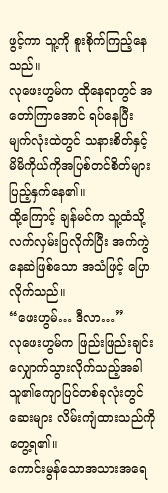ဖွင့်ကာ သူ့ကို စူးစိုက်ကြည့်နေသည်။
လုဖေးဟွမ်က ထိုနေရာတွင် အတော်ကြာအောင် ရပ်နေပြီး မျက်လုံးထဲတွင် သနားစိတ်နှင့် မိမိကိုယ်ကိုအပြစ်တင်စိတ်များ ပြည့်နှက်နေ၏။
ထို့ကြောင့် ချန်မင်က သူ့ထံသို့ လက်လှမ်းပြလိုက်ပြီး အက်ကွဲနေဆဲဖြစ်သော အသံဖြင့် ပြောလိုက်သည်။
“ဖေးဟွမ်… ဒီလာ…”
လုဖေးဟွမ်က ဖြည်းဖြည်းချင်း လျှောက်သွားလိုက်သည့်အခါ သူ၏ကျောပြင်တစ်ခုလုံးတွင် ဆေးများ လိမ်းကျံထားသည်ကို တွေ့ရ၏။
ကောင်းမွန်သောအသားအရေ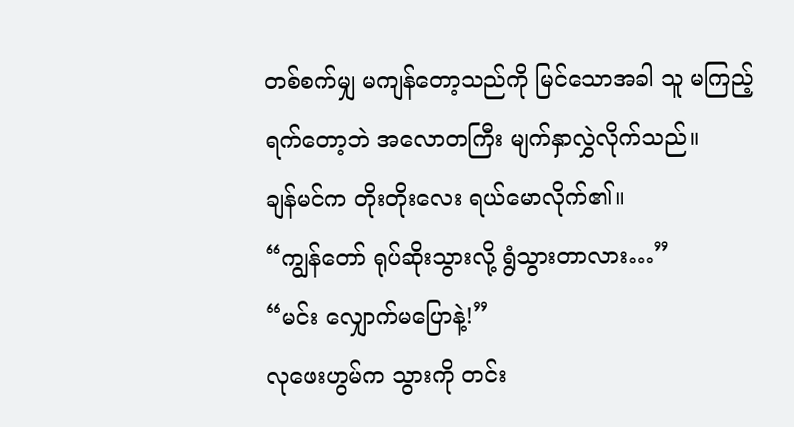တစ်စက်မျှ မကျန်တော့သည်ကို မြင်သောအခါ သူ မကြည့်ရက်တော့ဘဲ အလောတကြီး မျက်နှာလွှဲလိုက်သည်။
ချန်မင်က တိုးတိုးလေး ရယ်မောလိုက်၏။
“ကျွန်တော် ရုပ်ဆိုးသွားလို့ ရွံသွားတာလား…”
“မင်း လျှောက်မပြောနဲ့!”
လုဖေးဟွမ်က သွားကို တင်း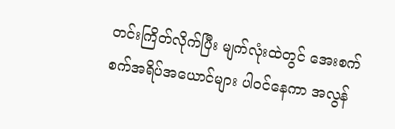တင်းကြိတ်လိုက်ပြီး မျက်လုံးထဲတွင် အေးစက်စက်အရိပ်အယောင်များ ပါဝင်နေကာ အလွန်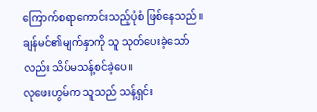ကြောက်စရာကောင်းသည့်ပုံစံ ဖြစ်နေသည်။
ချန်မင်၏မျက်နှာကို သူ သုတ်ပေးခဲ့သော်လည်း သိပ်မသန့်စင်ခဲ့ပေ။
လုဖေးဟွမ်က သူသည် သန့်ရှင်း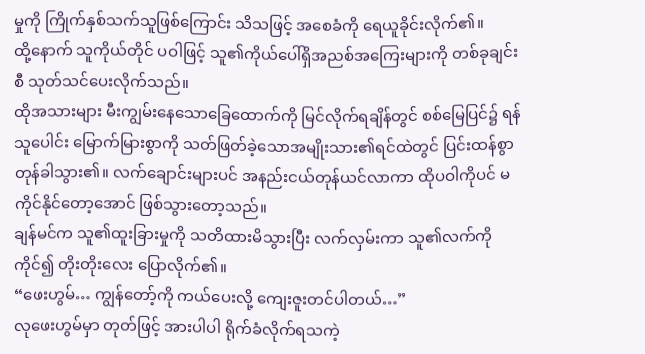မှုကို ကြိုက်နှစ်သက်သူဖြစ်ကြောင်း သိသဖြင့် အစေခံကို ရေယူခိုင်းလိုက်၏။
ထို့နောက် သူကိုယ်တိုင် ပဝါဖြင့် သူ၏ကိုယ်ပေါ်ရှိအညစ်အကြေးများကို တစ်ခုချင်းစီ သုတ်သင်ပေးလိုက်သည်။
ထိုအသားများ မီးကျွမ်းနေသောခြေထောက်ကို မြင်လိုက်ရချိန်တွင် စစ်မြေပြင်၌ ရန်သူပေါင်း မြောက်မြားစွာကို သတ်ဖြတ်ခဲ့သောအမျိုးသား၏ရင်ထဲတွင် ပြင်းထန်စွာ တုန်ခါသွား၏။ လက်ချောင်းများပင် အနည်းငယ်တုန်ယင်လာကာ ထိုပဝါကိုပင် မကိုင်နိုင်တော့အောင် ဖြစ်သွားတော့သည်။
ချန်မင်က သူ၏ထူးခြားမှုကို သတိထားမိသွားပြီး လက်လှမ်းကာ သူ၏လက်ကို ကိုင်၍ တိုးတိုးလေး ပြောလိုက်၏။
“ဖေးဟွမ်… ကျွန်တော့်ကို ကယ်ပေးလို့ ကျေးဇူးတင်ပါတယ်…”
လုဖေးဟွမ်မှာ တုတ်ဖြင့် အားပါပါ ရိုက်ခံလိုက်ရသကဲ့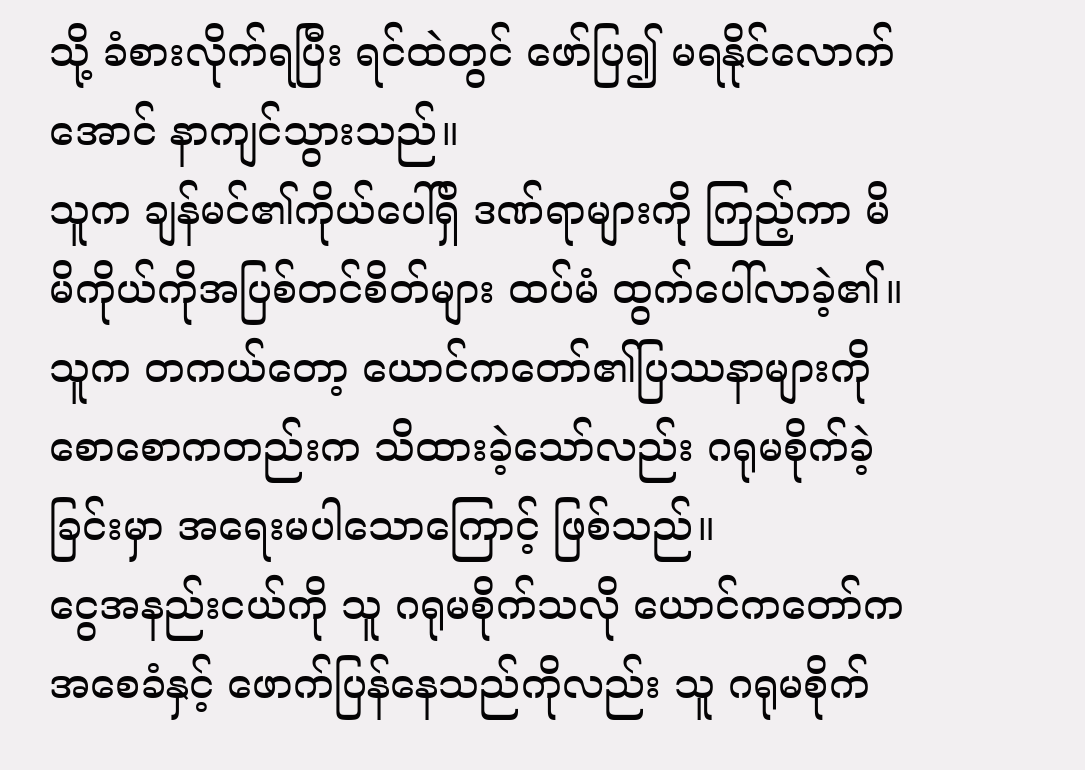သို့ ခံစားလိုက်ရပြီး ရင်ထဲတွင် ဖော်ပြ၍ မရနိုင်လောက်အောင် နာကျင်သွားသည်။
သူက ချန်မင်၏ကိုယ်ပေါ်ရှိ ဒဏ်ရာများကို ကြည့်ကာ မိမိကိုယ်ကိုအပြစ်တင်စိတ်များ ထပ်မံ ထွက်ပေါ်လာခဲ့၏။
သူက တကယ်တော့ ယောင်ကတော်၏ပြဿနာများကို စောစောကတည်းက သိထားခဲ့သော်လည်း ဂရုမစိုက်ခဲ့ခြင်းမှာ အရေးမပါသောကြောင့် ဖြစ်သည်။
ငွေအနည်းငယ်ကို သူ ဂရုမစိုက်သလို ယောင်ကတော်က အစေခံနှင့် ဖောက်ပြန်နေသည်ကိုလည်း သူ ဂရုမစိုက်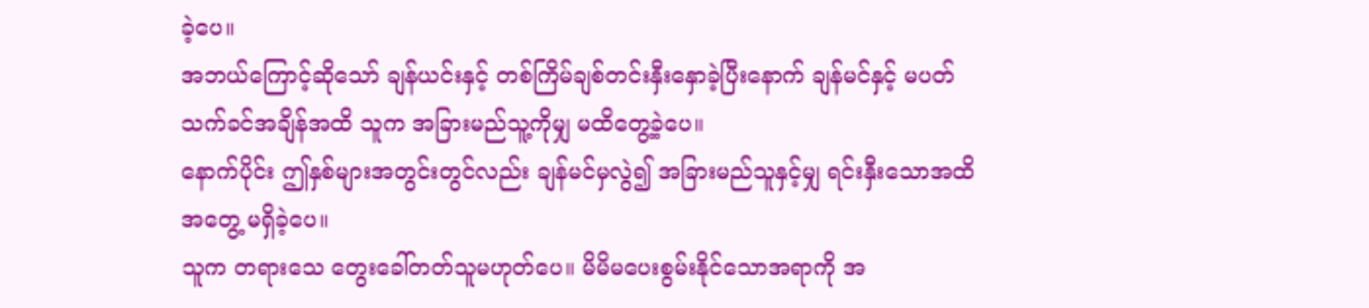ခဲ့ပေ။
အဘယ်ကြောင့်ဆိုသော် ချန်ယင်းနှင့် တစ်ကြိမ်ချစ်တင်းနှီးနှောခဲ့ပြီးနောက် ချန်မင်နှင့် မပတ်သက်ခင်အချိန်အထိ သူက အခြားမည်သူ့ကိုမျှ မထိတွေ့ခဲ့ပေ။
နောက်ပိုင်း ဤနှစ်များအတွင်းတွင်လည်း ချန်မင်မှလွဲ၍ အခြားမည်သူနှင့်မျှ ရင်းနှီးသောအထိအတွေ့ မရှိခဲ့ပေ။
သူက တရားသေ တွေးခေါ်တတ်သူမဟုတ်ပေ။ မိမိမပေးစွမ်းနိုင်သောအရာကို အ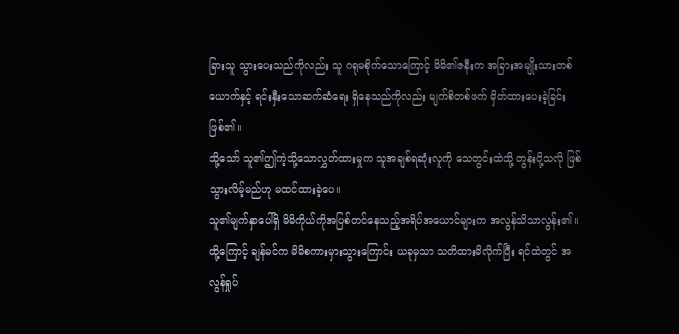ခြားသူ သွားပေးသည်ကိုလည်း သူ ဂရုမစိုက်သောကြောင့် မိမိ၏ဇနီးက အခြားအမျိုးသားတစ်ယောက်နှင့် ရင်းနှီးသောဆက်ဆံရေး ရှိနေသည်ကိုလည်း မျက်စိတစ်ဖက် မှိတ်ထားပေးခဲ့ခြင်း ဖြစ်၏။
သို့သော် သူ၏ဤကဲ့သို့သောလွှတ်ထားမှုက သူအချစ်ရဆုံးလူကို သေတွင်းထဲသို့ တွန်းပို့သလို ဖြစ်သွားလိမ့်မည်ဟု မထင်ထားခဲ့ပေ။
သူ၏မျက်နှာပေါ်ရှိ မိမိကိုယ်ကိုအပြစ်တင်နေသည့်အရိပ်အယောင်များက အလွန်သိသာလွန်း၏။
ထို့ကြောင့် ချန်မင်က မိမိစကားမှားသွားကြောင်း ယခုမှသာ သတိထားမိလိုက်ပြီး ရင်ထဲတွင် အလွန်ရှုပ်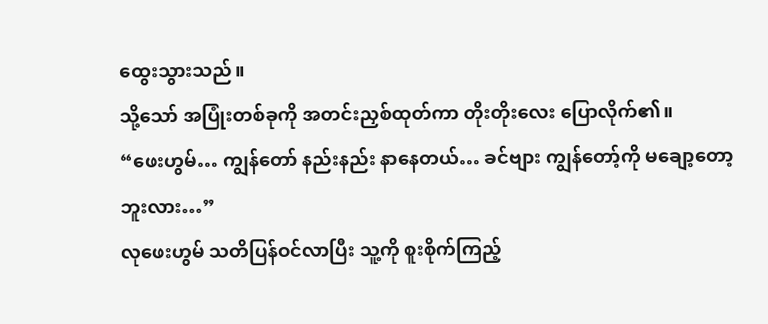ထွေးသွားသည်။
သို့သော် အပြုံးတစ်ခုကို အတင်းညှစ်ထုတ်ကာ တိုးတိုးလေး ပြောလိုက်၏။
“ဖေးဟွမ်… ကျွန်တော် နည်းနည်း နာနေတယ်… ခင်ဗျား ကျွန်တော့်ကို မချော့တော့ဘူးလား…”
လုဖေးဟွမ် သတိပြန်ဝင်လာပြီး သူ့ကို စူးစိုက်ကြည့်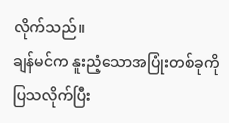လိုက်သည်။
ချန်မင်က နူးညံ့သောအပြုံးတစ်ခုကို ပြသလိုက်ပြီး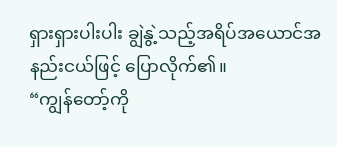ရှားရှားပါးပါး ချွဲနွဲ့သည့်အရိပ်အယောင်အနည်းငယ်ဖြင့် ပြောလိုက်၏။
“ကျွန်တော့်ကို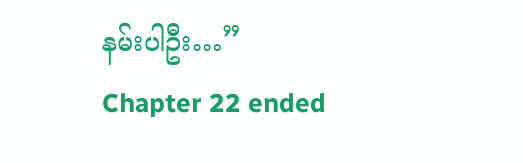နမ်းပါဦး…”
Chapter 22 ended